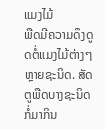ແມງໄມ້
ພືດມີຄວາມດຶງດູດຕໍ່ແມງໄມ້ຕ່າງໆຫຼາຍຊະນິດ. ສັດຕູພືດບາງຊະນິດກໍ່ມາກິນ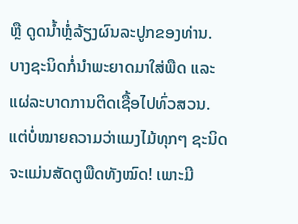ຫຼື ດູດນໍ້າຫຼໍ່ລ້ຽງຜົນລະປູກຂອງທ່ານ. ບາງຊະນິດກໍ່ນໍາພະຍາດມາໃສ່ພືດ ແລະ ແຜ່ລະບາດການຕິດເຊື້ອໄປທົ່ວສວນ. ແຕ່ບໍ່ໝາຍຄວາມວ່າແມງໄມ້ທຸກໆ ຊະນິດຈະແມ່ນສັດຕູພືດທັງໝົດ! ເພາະມີ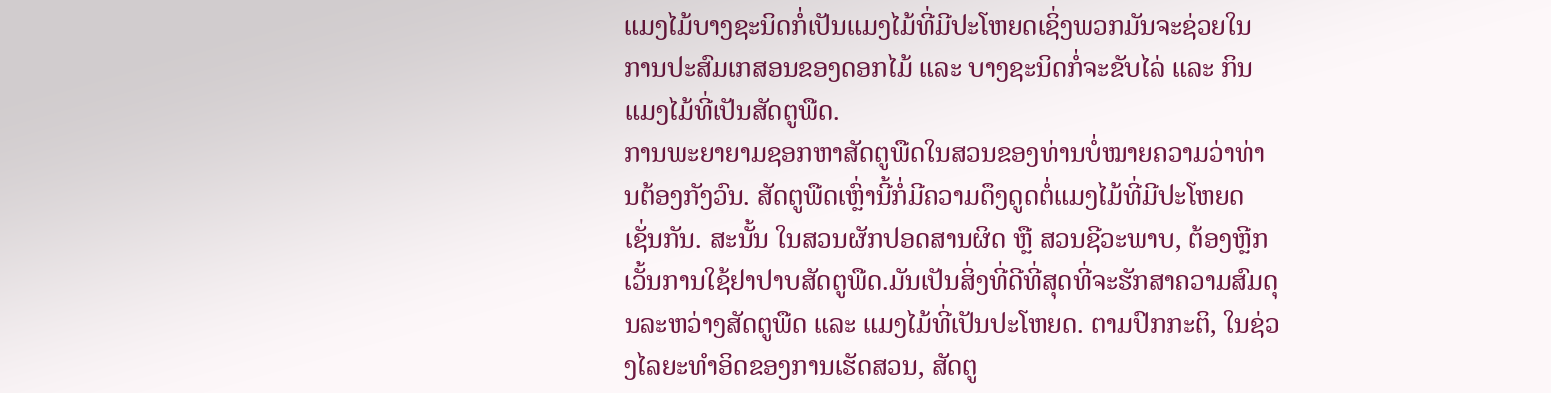ແມງໄມ້ບາງຊະນິດກໍ່ເປັນແມງໄມ້ທີ່ມີປະໂຫຍດເຊິ່ງພວກມັນຈະຊ່ວຍໃນ ການປະສົມເກສອນຂອງດອກໄມ້ ແລະ ບາງຊະນິດກໍ່ຈະຂັບໄລ່ ແລະ ກິນແມງໄມ້ທີ່ເປັນສັດຕູພືດ.
ການພະຍາຍາມຊອກຫາສັດຕູພືດໃນສວນຂອງທ່ານບໍ່ໝາຍຄວາມວ່າທ່ານຕ້ອງກັງວົນ. ສັດຕູພືດເຫຼົ່ານີ້ກໍ່ມີຄວາມດຶງດູດຕໍ່ແມງໄມ້ທີ່ມີປະໂຫຍດເຊັ່ນກັນ. ສະນັ້ນ ໃນສວນຜັກປອດສານຜິດ ຫຼື ສວນຊີວະພາບ, ຕ້ອງຫຼີກເວັ້ນການໃຊ້ຢາປາບສັດຕູພືດ.ມັນເປັນສິ່ງທີ່ດີທີ່ສຸດທີ່ຈະຮັກສາຄວາມສົມດຸນລະຫວ່າງສັດຕູພືດ ແລະ ແມງໄມ້ທີ່ເປັນປະໂຫຍດ. ຕາມປົກກະຕິ, ໃນຊ່ວງໄລຍະທໍາອິດຂອງການເຮັດສວນ, ສັດຕູ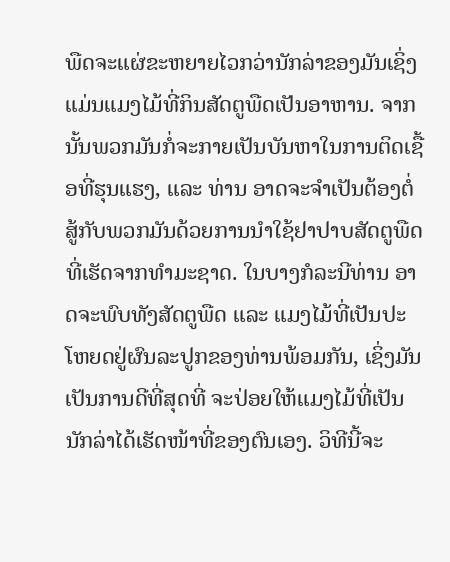ພືດຈະແຜ່ຂະຫຍາຍໄວກວ່ານັກລ່າຂອງມັນເຊິ່ງແມ່ນແມງໄມ້ທີ່ກິນສັດຕູພືດເປັນອາຫານ. ຈາກນັ້ນພວກມັນກໍ່ຈະກາຍເປັນບັນຫາໃນການຕິດເຊື້ອທີ່ຮຸນແຮງ, ແລະ ທ່ານ ອາດຈະຈໍາເປັນຕ້ອງຕໍ່ສູ້ກັບພວກມັນດ້ວຍການນໍາໃຊ້ຢາປາບສັດຕູພືດທີ່ເຮັດຈາກທໍາມະຊາດ. ໃນບາງກໍລະນີທ່ານ ອາດຈະພົບທັງສັດຕູພືດ ແລະ ແມງໄມ້ທີ່ເປັນປະໂຫຍດຢູ່ຜົນລະປູກຂອງທ່ານພ້ອມກັນ, ເຊິ່ງມັນເປັນການດີທີ່ສຸດທີ່ ຈະປ່ອຍໃຫ້ແມງໄມ້ທີ່ເປັນນັກລ່າໄດ້ເຮັດໜ້າທີ່ຂອງຕົນເອງ. ວິທີນີ້ຈະ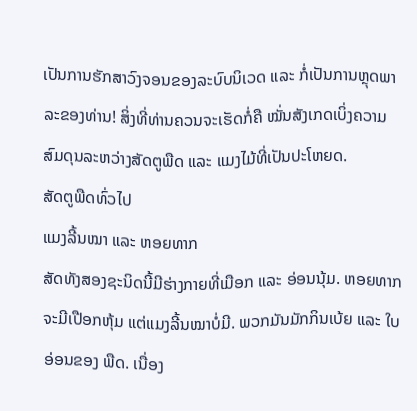ເປັນການຮັກສາວົງຈອນຂອງລະບົບນິເວດ ແລະ ກໍ່ເປັນການຫຼຸດພາລະຂອງທ່ານ! ສິ່ງທີ່ທ່ານຄວນຈະເຮັດກໍ່ຄື ໝັ່ນສັງເກດເບິ່ງຄວາມສົມດຸນລະຫວ່າງສັດຕູພືດ ແລະ ແມງໄມ້ທີ່ເປັນປະໂຫຍດ.
ສັດຕູພືດທົ່ວໄປ
ແມງລີ້ນໝາ ແລະ ຫອຍທາກ
ສັດທັງສອງຊະນິດນີ້ມີຮ່າງກາຍທີ່ເມືອກ ແລະ ອ່ອນນຸ້ມ. ຫອຍທາກຈະມີເປືອກຫຸ້ມ ແຕ່ແມງລີ້ນໝາບໍ່ມີ. ພວກມັນມັກກິນເບ້ຍ ແລະ ໃບອ່ອນຂອງ ພືດ. ເນື່ອງ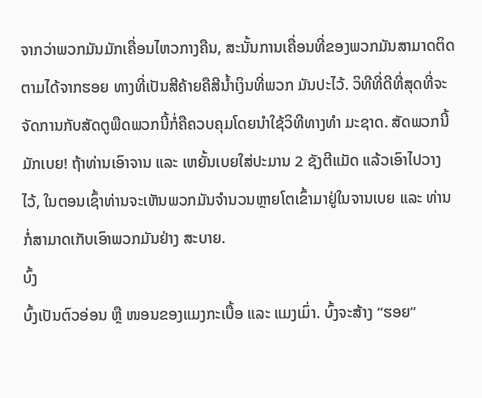ຈາກວ່າພວກມັນມັກເຄື່ອນໄຫວກາງຄືນ, ສະນັ້ນການເຄື່ອນທີ່ຂອງພວກມັນສາມາດຕິດຕາມໄດ້ຈາກຮອຍ ທາງທີ່ເປັນສີຄ້າຍຄືສີນໍ້າເງິນທີ່ພວກ ມັນປະໄວ້. ວິທີທີ່ດີທີ່ສຸດທີ່ຈະຈັດການກັບສັດຕູພືດພວກນີ້ກໍ່ຄືຄວບຄຸມໂດຍນໍາໃຊ້ວິທີທາງທໍາ ມະຊາດ. ສັດພວກນີ້ມັກເບຍ! ຖ້າທ່ານເອົາຈານ ແລະ ເຫຍັ້ນເບຍໃສ່ປະມານ 2 ຊັງຕີແມັດ ແລ້ວເອົາໄປວາງໄວ້, ໃນຕອນເຊົ້າທ່ານຈະເຫັນພວກມັນຈໍານວນຫຼາຍໂຕເຂົ້າມາຢູ່ໃນຈານເບຍ ແລະ ທ່ານກໍ່ສາມາດເກັບເອົາພວກມັນຢ່າງ ສະບາຍ.
ບົ້ງ
ບົ້ງເປັນຕົວອ່ອນ ຫຼື ໜອນຂອງແມງກະເບື້ອ ແລະ ແມງເມົ່າ. ບົ້ງຈະສ້າງ “ຮອຍ”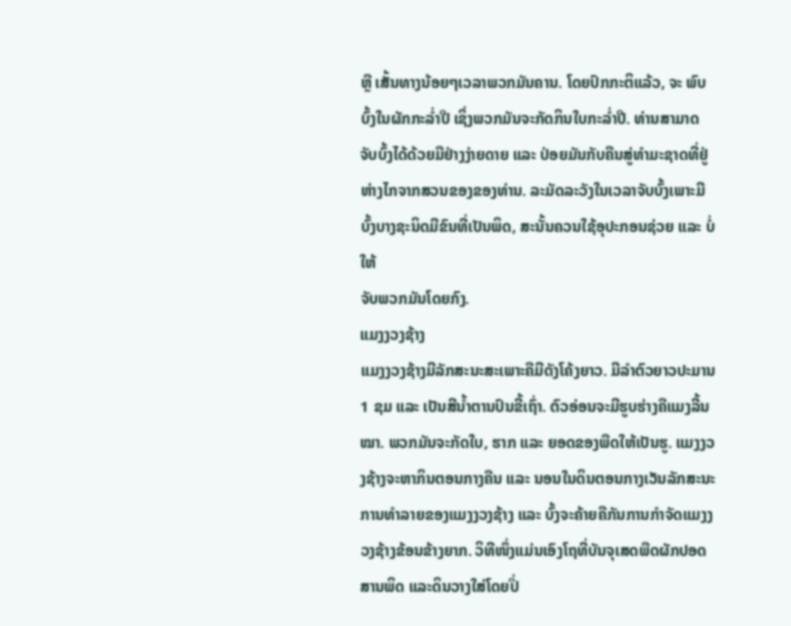ຫຼື ເສັ້ນທາງນ້ອຍໆເວລາພວກມັນຄານ. ໂດຍປົກກະຕິແລ້ວ, ຈະ ພົບບົ້ງໃນຜັກກະລ່ຳປີ ເຊິ່ງພວກມັນຈະກັດກິນໃບກະລ່ຳປີ. ທ່ານສາມາດ
ຈັບບົ້ງໄດ້ດ້ວຍມືຢ່າງງ່າຍດາຍ ແລະ ປ່ອຍມັນກັບຄືນສູ່ທໍາມະຊາດທີ່ຢູ່ຫ່າງໄກຈາກສວນຂອງຂອງທ່ານ. ລະມັດລະວັງໃນເວລາຈັບບົ້ງເພາະມີບົ້ງບາງຊະນິດມີຂົນທີ່ເປັນພິດ, ສະນັ້ນຄວນໃຊ້ອຸປະກອນຊ່ວຍ ແລະ ບໍ່ໃຫ້
ຈັບພວກມັນໂດຍກົງ.
ແມງງວງຊ້າງ
ແມງງວງຊ້າງມີລັກສະນະສະເພາະຄືມີດັງໂຄ້ງຍາວ. ມີລໍາຕົວຍາວປະມານ 1 ຊມ ແລະ ເປັນສີນໍ້າຕານປົນຂີ້ເຖົ່າ. ຕົວອ່ອນຈະມີຮູບຮ່າງຄືແມງລີ້ນໝາ. ພວກມັນຈະກັດໃບ, ຮາກ ແລະ ຍອດຂອງພືດໃຫ້ເປັນຮູ. ແມງງວງຊ້າງຈະຫາກິນຕອນກາງຄືນ ແລະ ນອນໃນດິນຕອນກາງເວັນລັກສະນະການທໍາລາຍຂອງແມງງວງຊ້າງ ແລະ ບົ້ງຈະຄ້າຍຄືກັນການກໍາຈັດແມງງວງຊ້າງຂ້ອນຂ້າງຍາກ. ວິທີໜຶ່ງແມ່ນເອົງໂຖທີ່ບັນຈຸເສດພືດຜັກປອດສານພິດ ແລະດິນວາງໃສ່ໂດຍປິ່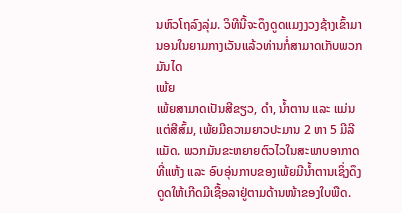ນຫົວໂຖລົງລຸ່ມ. ວິທີນີ້ຈະດຶງດູດແມງງວງຊ້າງເຂົ້າມານອນໃນຍາມກາງເວັນແລ້ວທ່ານກໍ່ສາມາດເກັບພວກມັນໄດ
ເພ້ຍ
ເພ້ຍສາມາດເປັນສີຂຽວ, ດໍາ, ນໍ້າຕານ ແລະ ແມ່ນແຕ່ສີສົ້ມ, ເພ້ຍມີຄວາມຍາວປະມານ 2 ຫາ 5 ມີລີແມັດ. ພວກມັນຂະຫຍາຍຕົວໄວໃນສະພາບອາກາດທີ່ແຫ້ງ ແລະ ອົບອຸ່ນກາບຂອງເພ້ຍມີນໍ້າຕານເຊິ່ງດຶງດູດໃຫ້ເກີດມີເຊື້ອລາຢູ່ຕາມດ້ານໜ້າຂອງໃບພືດ.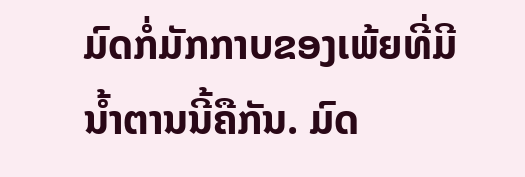ມົດກໍ່ມັກກາບຂອງເພ້ຍທີ່ມີນໍ້າຕານນີ້ຄືກັນ. ມົດ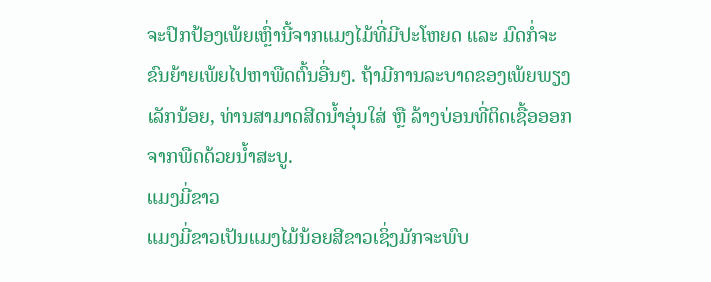ຈະປົກປ້ອງເພ້ຍເຫຼົ່ານີ້ຈາກແມງໄມ້ທີ່ມີປະໂຫຍດ ແລະ ມົດກໍ່ຈະຂົນຍ້າຍເພ້ຍໄປຫາພືດຕົ້ນອື່ນໆ. ຖ້າມີການລະບາດຂອງເພ້ຍພຽງເລັກນ້ອຍ, ທ່ານສາມາດສີດນໍ້າອຸ່ນໃສ່ ຫຼື ລ້າງບ່ອນທີ່ຕິດເຊື້ອອອກຈາກພືດດ້ວຍນໍ້າສະບູ.
ແມງມີ່ຂາວ
ແມງມີ່ຂາວເປັນແມງໄມ້ນ້ອຍສີຂາວເຊິ່ງມັກຈະພົບ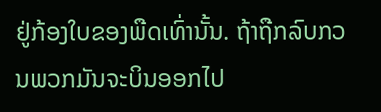ຢູ່ກ້ອງໃບຂອງພືດເທົ່ານັ້ນ. ຖ້າຖືກລົບກວນພວກມັນຈະບິນອອກໄປ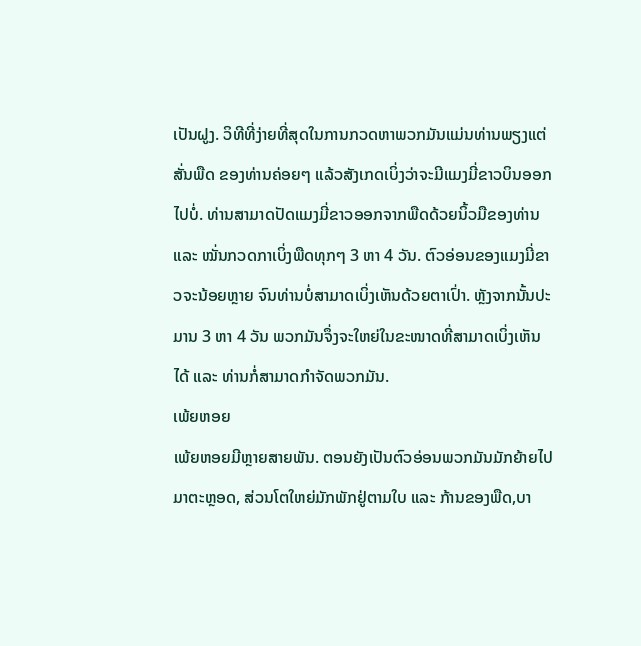ເປັນຝູງ. ວິທີທີ່ງ່າຍທີ່ສຸດໃນການກວດຫາພວກມັນແມ່ນທ່ານພຽງແຕ່ສັ່ນພືດ ຂອງທ່ານຄ່ອຍໆ ແລ້ວສັງເກດເບິ່ງວ່າຈະມີແມງມີ່ຂາວບິນອອກໄປບໍ່. ທ່ານສາມາດປັດແມງມີ່ຂາວອອກຈາກພືດດ້ວຍນິ້ວມືຂອງທ່ານ ແລະ ໝັ່ນກວດກາເບິ່ງພືດທຸກໆ 3 ຫາ 4 ວັນ. ຕົວອ່ອນຂອງແມງມີ່ຂາວຈະນ້ອຍຫຼາຍ ຈົນທ່ານບໍ່ສາມາດເບິ່ງເຫັນດ້ວຍຕາເປົ່າ. ຫຼັງຈາກນັ້ນປະມານ 3 ຫາ 4 ວັນ ພວກມັນຈຶ່ງຈະໃຫຍ່ໃນຂະໜາດທີ່ສາມາດເບິ່ງເຫັນໄດ້ ແລະ ທ່ານກໍ່ສາມາດກໍາຈັດພວກມັນ.
ເພ້ຍຫອຍ
ເພ້ຍຫອຍມີຫຼາຍສາຍພັນ. ຕອນຍັງເປັນຕົວອ່ອນພວກມັນມັກຍ້າຍໄປມາຕະຫຼອດ, ສ່ວນໂຕໃຫຍ່ມັກພັກຢູ່ຕາມໃບ ແລະ ກ້ານຂອງພືດ,ບາ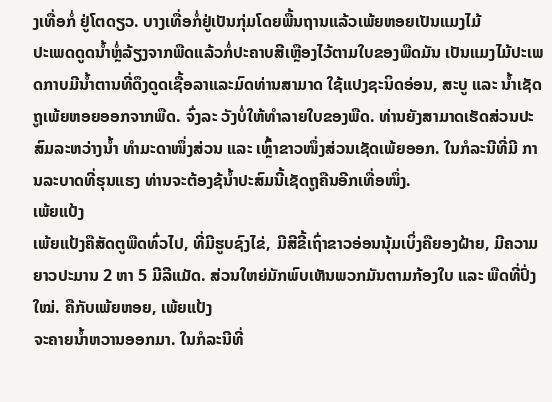ງເທື່ອກໍ່ ຢູ່ໂຕດຽວ. ບາງເທື່ອກໍ່ຢູ່ເປັນກຸ່ມໂດຍພື້ນຖານແລ້ວເພ້ຍຫອຍເປັນແມງໄມ້
ປະເພດດູດນໍ້າຫຼໍ່ລ້ຽງຈາກພືດແລ້ວກໍ່ປະຄາບສີເຫຼືອງໄວ້ຕາມໃບຂອງພືດມັນ ເປັນແມງໄມ້ປະເພດກາບມີນໍ້າຕານທີ່ດຶງດູດເຊື້ອລາແລະມົດທ່ານສາມາດ ໃຊ້ແປງຊະນິດອ່ອນ, ສະບູ ແລະ ນໍ້າເຊັດຖູເພ້ຍຫອຍອອກຈາກພືດ. ຈົ່ງລະ ວັງບໍ່ໃຫ້ທໍາລາຍໃບຂອງພືດ. ທ່ານຍັງສາມາດເຮັດສ່ວນປະສົມລະຫວ່າງນໍ້າ ທໍາມະດາໜຶ່ງສ່ວນ ແລະ ເຫຼົ້າຂາວໜຶ່ງສ່ວນເຊັດເພ້ຍອອກ. ໃນກໍລະນີທີ່ມີ ການລະບາດທີ່ຮຸນແຮງ ທ່ານຈະຕ້ອງຊ້ນໍ້າປະສົມນີ້ເຊັດຖູຄືນອີກເທື່ອໜຶ່ງ.
ເພ້ຍແປ້ງ
ເພ້ຍແປ້ງຄືສັດຕູພືດທົ່ວໄປ, ທີ່ມີຮູບຊົງໄຂ່, ມີສີຂີ້ເຖົ່າຂາວອ່ອນນຸ້ມເບິ່ງຄືຍອງຝ້າຍ, ມີຄວາມຍາວປະມານ 2 ຫາ 5 ມີລີແມັດ. ສ່ວນໃຫຍ່ມັກພົບເຫັນພວກມັນຕາມກ້ອງໃບ ແລະ ພືດທີ່ປົ່ງໃໝ່. ຄືກັບເພ້ຍຫອຍ, ເພ້ຍແປ້ງ
ຈະຄາຍນໍ້າຫວານອອກມາ. ໃນກໍລະນີທີ່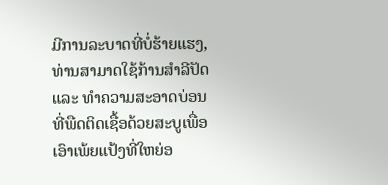ມີການລະບາດທີ່ບໍ່ຮ້າຍແຮງ,ທ່ານສາມາດໃຊ້ກ້ານສໍາລີປັດ ແລະ ທໍາຄວາມສະອາດບ່ອນທີ່ພືດຕິດເຊື້ອດ້ວຍສະບູເພື່ອເອົາເພ້ຍແປ້ງທີ່ໃຫຍ່ອ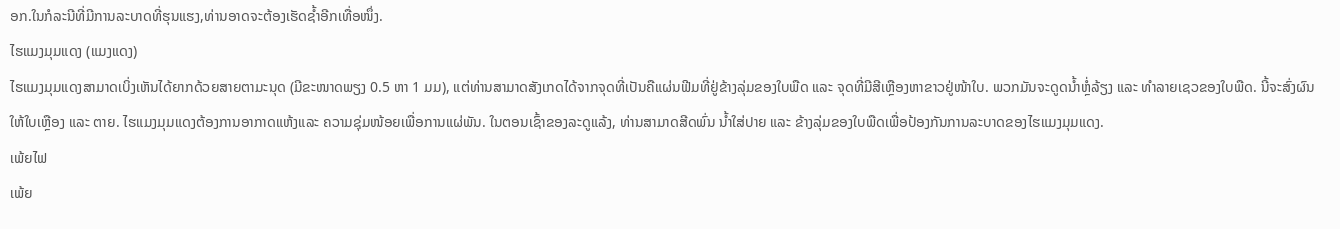ອກ.ໃນກໍລະນີທີ່ມີການລະບາດທີ່ຮຸນແຮງ,ທ່ານອາດຈະຕ້ອງເຮັດຊໍ້າອີກເທື່ອໜຶ່ງ.
ໄຮແມງມຸມແດງ (ແມງແດງ)
ໄຮແມງມຸມແດງສາມາດເບິ່ງເຫັນໄດ້ຍາກດ້ວຍສາຍຕາມະນຸດ (ມີຂະໜາດພຽງ 0.5 ຫາ 1 ມມ), ແຕ່ທ່ານສາມາດສັງເກດໄດ້ຈາກຈຸດທີ່ເປັນຄືແຜ່ນຟີມທີ່ຢູ່ຂ້າງລຸ່ມຂອງໃບພືດ ແລະ ຈຸດທີ່ມີສີເຫຼືອງຫາຂາວຢູ່ໜ້າໃບ. ພວກມັນຈະດູດນໍ້າຫຼໍ່ລ້ຽງ ແລະ ທໍາລາຍເຊວຂອງໃບພືດ. ນີ້ຈະສົ່ງຜົນໃຫ້ໃບເຫຼືອງ ແລະ ຕາຍ. ໄຮແມງມຸມແດງຕ້ອງການອາກາດແຫ້ງແລະ ຄວາມຊຸ່ມໜ້ອຍເພື່ອການແຜ່ພັນ. ໃນຕອນເຊົ້າຂອງລະດູແລ້ງ, ທ່ານສາມາດສີດພົ່ນ ນໍ້າໃສ່ປາຍ ແລະ ຂ້າງລຸ່ມຂອງໃບພືດເພື່ອປ້ອງກັນການລະບາດຂອງໄຮແມງມຸມແດງ.
ເພ້ຍໄຟ
ເພ້ຍ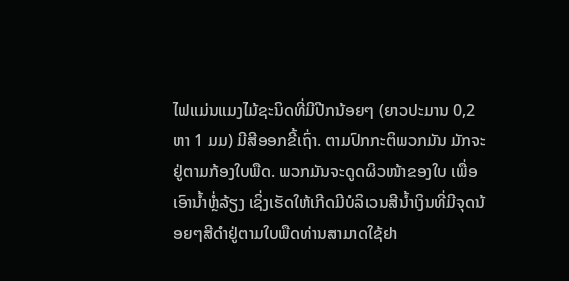ໄຟແມ່ນແມງໄມ້ຊະນິດທີ່ມີປີກນ້ອຍໆ (ຍາວປະມານ 0,2 ຫາ 1 ມມ) ມີສີອອກຂີ້ເຖົ່າ. ຕາມປົກກະຕິພວກມັນ ມັກຈະຢູ່ຕາມກ້ອງໃບພືດ. ພວກມັນຈະດູດຜິວໜ້າຂອງໃບ ເພື່ອເອົານໍ້າຫຼໍ່ລ້ຽງ ເຊິ່ງເຮັດໃຫ້ເກີດມີບໍລິເວນສີນໍ້າເງິນທີ່ມີຈຸດນ້ອຍໆສີດໍາຢູ່ຕາມໃບພືດທ່ານສາມາດໃຊ້ຢາ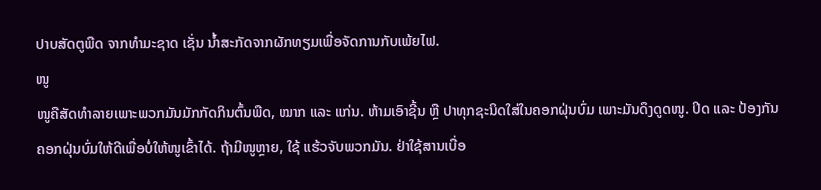ປາບສັດຕູພືດ ຈາກທໍາມະຊາດ ເຊັ່ນ ນໍ້າສະກັດຈາກຜັກທຽມເພື່ອຈັດການກັບເພ້ຍໄຟ.
ໜູ
ໜູຄືສັດທໍາລາຍເພາະພວກມັນມັກກັດກິນຕົ້ນພືດ, ໝາກ ແລະ ແກ່ນ. ຫ້າມເອົາຊີ້ນ ຫຼື ປາທຸກຊະນິດໃສ່ໃນຄອກຝຸ່ນບົ່ມ ເພາະມັນດຶງດູດໜູ. ປິດ ແລະ ປ້ອງກັນຄອກຝຸ່ນບົ່ມໃຫ້ດີເພື່ອບໍ່ໃຫ້ໜູເຂົ້າໄດ້. ຖ້າມີໜູຫຼາຍ, ໃຊ້ ແຮ້ວຈັບພວກມັນ. ຢ່າໃຊ້ສານເບື່ອ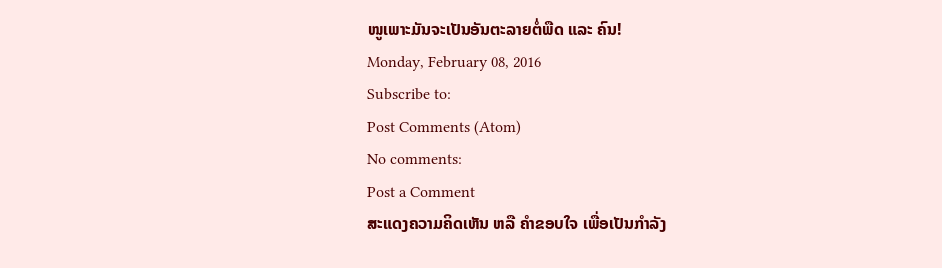ໜູເພາະມັນຈະເປັນອັນຕະລາຍຕໍ່ພືດ ແລະ ຄົນ!
Monday, February 08, 2016
Subscribe to:
Post Comments (Atom)
No comments:
Post a Comment
ສະແດງຄວາມຄິດເຫັນ ຫລື ຄຳຂອບໃຈ ເພື່ອເປັນກຳລັງ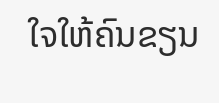ໃຈໃຫ້ຄົນຂຽນ